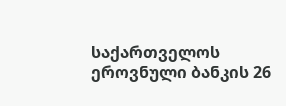საქართველოს ეროვნული ბანკის 26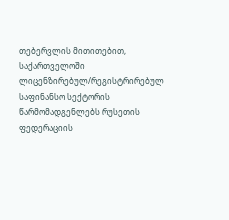თებერვლის მითითებით, საქართველოში ლიცენზირებულ/რეგისტრირებულ საფინანსო სექტორის წარმომადგენლებს რუსეთის ფედერაციის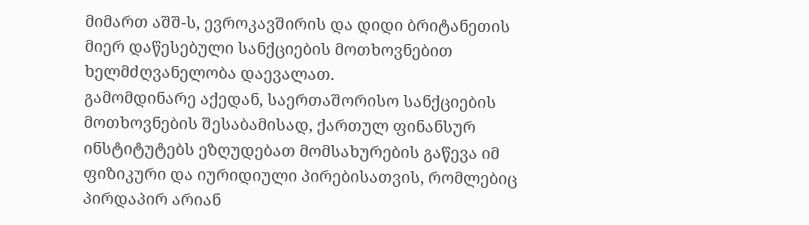მიმართ აშშ-ს, ევროკავშირის და დიდი ბრიტანეთის მიერ დაწესებული სანქციების მოთხოვნებით ხელმძღვანელობა დაევალათ.
გამომდინარე აქედან, საერთაშორისო სანქციების მოთხოვნების შესაბამისად, ქართულ ფინანსურ ინსტიტუტებს ეზღუდებათ მომსახურების გაწევა იმ ფიზიკური და იურიდიული პირებისათვის, რომლებიც პირდაპირ არიან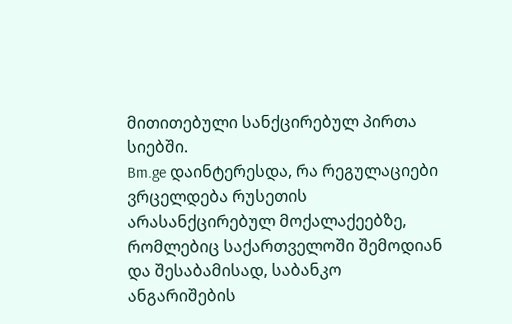მითითებული სანქცირებულ პირთა სიებში.
Bm.ge დაინტერესდა, რა რეგულაციები ვრცელდება რუსეთის არასანქცირებულ მოქალაქეებზე, რომლებიც საქართველოში შემოდიან და შესაბამისად, საბანკო ანგარიშების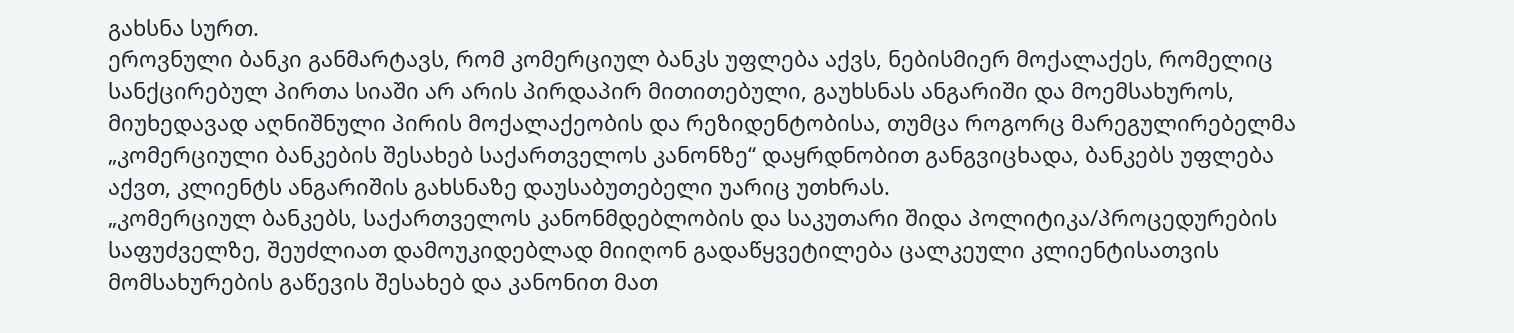გახსნა სურთ.
ეროვნული ბანკი განმარტავს, რომ კომერციულ ბანკს უფლება აქვს, ნებისმიერ მოქალაქეს, რომელიც სანქცირებულ პირთა სიაში არ არის პირდაპირ მითითებული, გაუხსნას ანგარიში და მოემსახუროს, მიუხედავად აღნიშნული პირის მოქალაქეობის და რეზიდენტობისა, თუმცა როგორც მარეგულირებელმა „კომერციული ბანკების შესახებ საქართველოს კანონზე“ დაყრდნობით განგვიცხადა, ბანკებს უფლება აქვთ, კლიენტს ანგარიშის გახსნაზე დაუსაბუთებელი უარიც უთხრას.
„კომერციულ ბანკებს, საქართველოს კანონმდებლობის და საკუთარი შიდა პოლიტიკა/პროცედურების საფუძველზე, შეუძლიათ დამოუკიდებლად მიიღონ გადაწყვეტილება ცალკეული კლიენტისათვის მომსახურების გაწევის შესახებ და კანონით მათ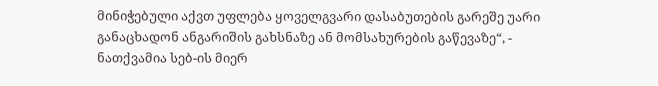მინიჭებული აქვთ უფლება ყოველგვარი დასაბუთების გარეშე უარი განაცხადონ ანგარიშის გახსნაზე ან მომსახურების გაწევაზე“, - ნათქვამია სებ-ის მიერ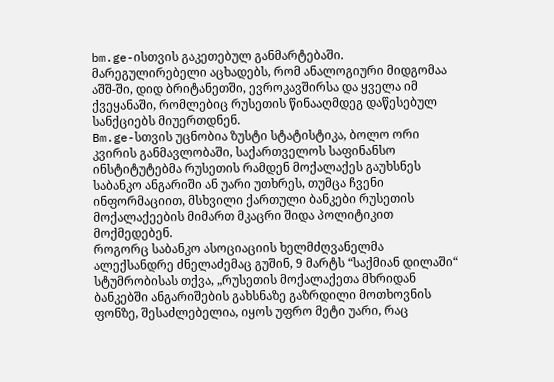bm.ge-ისთვის გაკეთებულ განმარტებაში.
მარეგულირებელი აცხადებს, რომ ანალოგიური მიდგომაა აშშ-ში, დიდ ბრიტანეთში, ევროკავშირსა და ყველა იმ ქვეყანაში, რომლებიც რუსეთის წინააღმდეგ დაწესებულ სანქციებს მიუერთდნენ.
Bm.ge-სთვის უცნობია ზუსტი სტატისტიკა, ბოლო ორი კვირის განმავლობაში, საქართველოს საფინანსო ინსტიტუტებმა რუსეთის რამდენ მოქალაქეს გაუხსნეს საბანკო ანგარიში ან უარი უთხრეს, თუმცა ჩვენი ინფორმაციით, მსხვილი ქართული ბანკები რუსეთის მოქალაქეების მიმართ მკაცრი შიდა პოლიტიკით მოქმედებენ.
როგორც საბანკო ასოციაციის ხელმძღვანელმა ალექსანდრე ძნელაძემაც გუშინ, 9 მარტს “საქმიან დილაში“ სტუმრობისას თქვა, „რუსეთის მოქალაქეთა მხრიდან ბანკებში ანგარიშების გახსნაზე გაზრდილი მოთხოვნის ფონზე, შესაძლებელია, იყოს უფრო მეტი უარი, რაც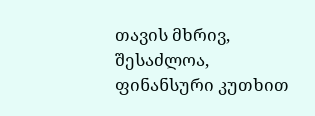თავის მხრივ, შესაძლოა, ფინანსური კუთხით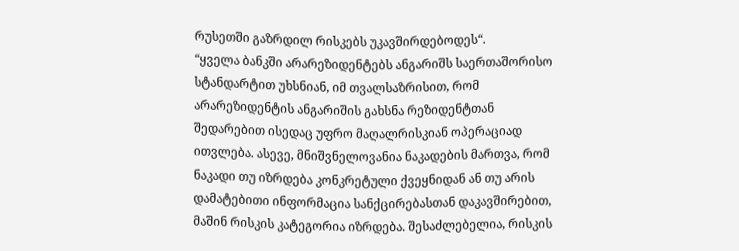რუსეთში გაზრდილ რისკებს უკავშირდებოდეს“.
“ყველა ბანკში არარეზიდენტებს ანგარიშს საერთაშორისო სტანდარტით უხსნიან, იმ თვალსაზრისით, რომ არარეზიდენტის ანგარიშის გახსნა რეზიდენტთან შედარებით ისედაც უფრო მაღალრისკიან ოპერაციად ითვლება. ასევე, მნიშვნელოვანია ნაკადების მართვა, რომ ნაკადი თუ იზრდება კონკრეტული ქვეყნიდან ან თუ არის დამატებითი ინფორმაცია სანქცირებასთან დაკავშირებით, მაშინ რისკის კატეგორია იზრდება. შესაძლებელია, რისკის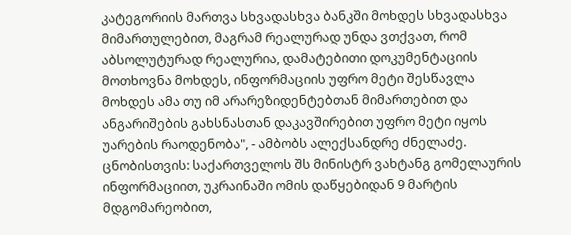კატეგორიის მართვა სხვადასხვა ბანკში მოხდეს სხვადასხვა მიმართულებით, მაგრამ რეალურად უნდა ვთქვათ, რომ აბსოლუტურად რეალურია, დამატებითი დოკუმენტაციის მოთხოვნა მოხდეს, ინფორმაციის უფრო მეტი შესწავლა მოხდეს ამა თუ იმ არარეზიდენტებთან მიმართებით და ანგარიშების გახსნასთან დაკავშირებით უფრო მეტი იყოს უარების რაოდენობა", - ამბობს ალექსანდრე ძნელაძე.
ცნობისთვის: საქართველოს შს მინისტრ ვახტანგ გომელაურის ინფორმაციით, უკრაინაში ომის დაწყებიდან 9 მარტის მდგომარეობით,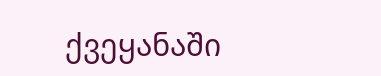ქვეყანაში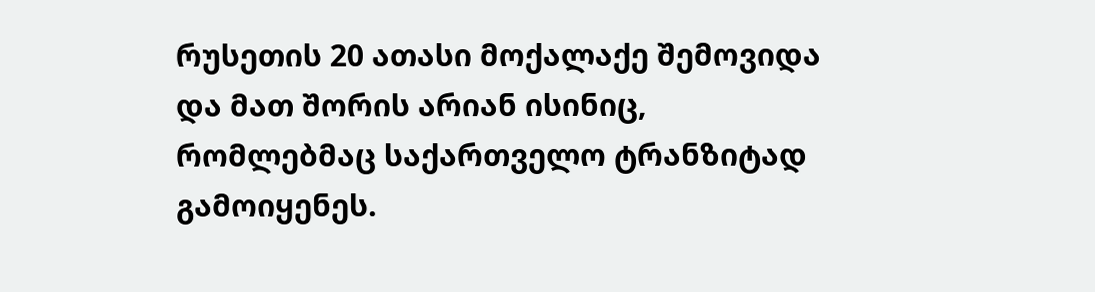რუსეთის 20 ათასი მოქალაქე შემოვიდა და მათ შორის არიან ისინიც, რომლებმაც საქართველო ტრანზიტად გამოიყენეს.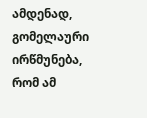ამდენად, გომელაური ირწმუნება, რომ ამ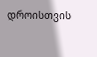დროისთვის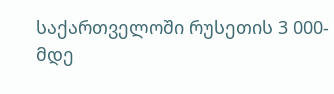საქართველოში რუსეთის 3 000-მდე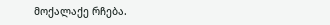მოქალაქე რჩება.